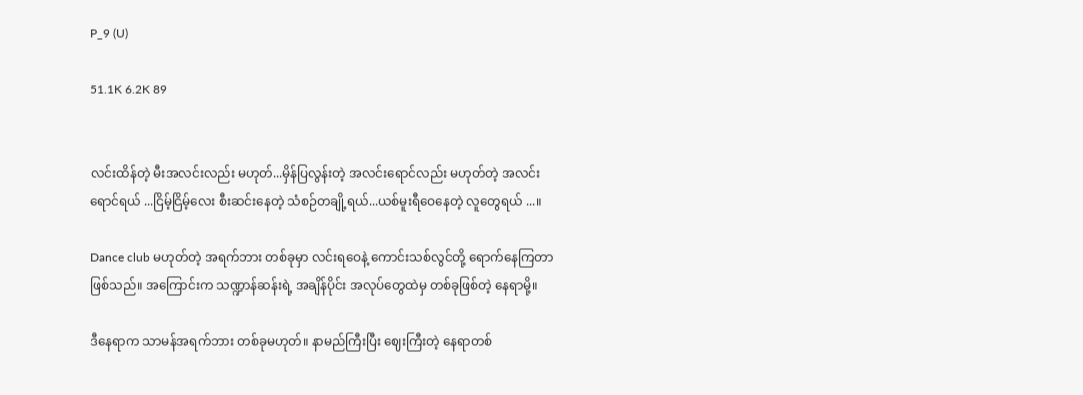P_9 (U)

51.1K 6.2K 89


လင်းထိန်တဲ့ မီးအလင်းလည်း မဟုတ်...မှိန်ပြလွန်းတဲ့ အလင်းရောင်လည်း မဟုတ်တဲ့ အလင်းရောင်ရယ် ...ငြိမ့်ငြိမ့်လေး စီးဆင်းနေတဲ့ သံစဉ်တချို့ရယ်...ယစ်မူးရီဝေနေတဲ့ လူ‌တွေရယ် ...။

Dance club မဟုတ်တဲ့ အရက်ဘား တစ်ခုမှာ လင်းရဝေနဲ့ ကောင်းသစ်လွင်တို့ ရောက်နေကြတာ ဖြစ်သည်။ အကြောင်းက သဏ္ဍာန်ဆန်းရဲ့ အချိန်ပိုင်း အလုပ်တွေထဲမှ တစ်ခုဖြစ်တဲ့ နေရာမို့။

ဒီနေရာက သာမန်အရက်ဘား တစ်ခုမဟုတ်။ နာမည်ကြီးပြီး ဈေးကြီးတဲ့ နေရာတစ်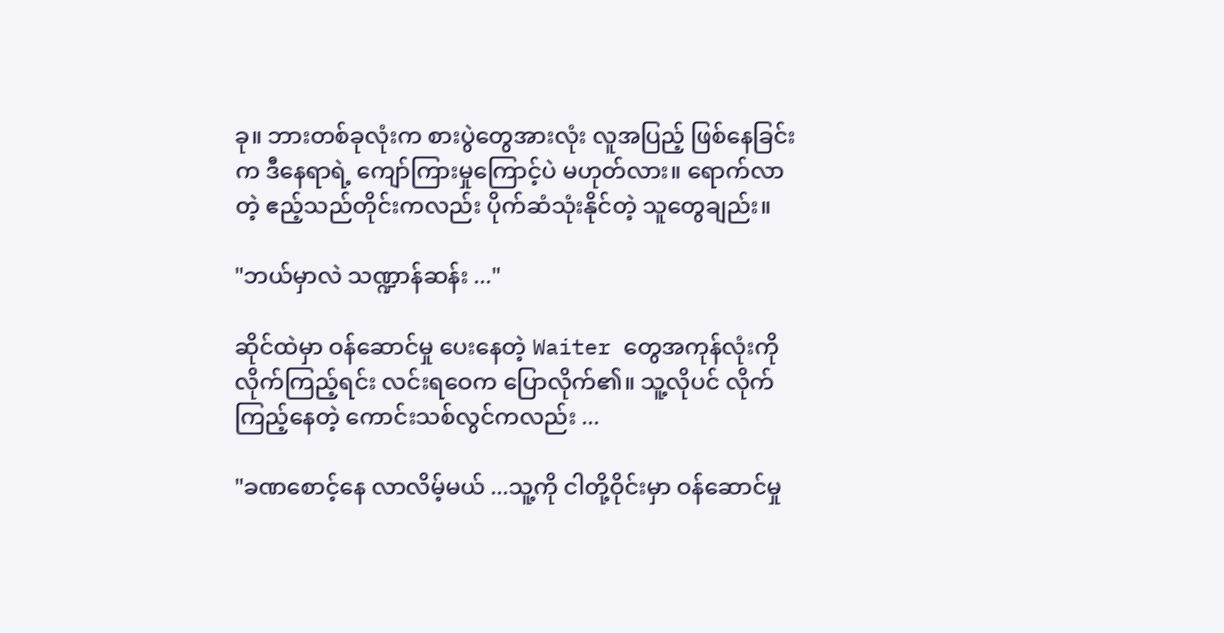ခု။ ဘားတစ်ခုလုံးက စားပွဲတွေအားလုံး လူအပြည့် ဖြစ်နေခြင်းက ဒီနေရာရဲ့ ကျော်ကြားမှုကြောင့်ပဲ မဟုတ်လား။ ရောက်လာတဲ့ ဧည့်သည်တိုင်းကလည်း ပိုက်ဆံသုံးနိုင်တဲ့ သူတွေချည်း။

"ဘယ်မှာလဲ သဏ္ဍာန်ဆန်း ..."

ဆိုင်ထဲမှာ ဝန်ဆောင်မှု ပေးနေတဲ့ Waiter တွေအကုန်လုံးကို လိုက်ကြည့်ရင်း လင်းရဝေက ပြောလိုက်၏။ သူ့လိုပင် လိုက်ကြည့်နေတဲ့ ကောင်းသစ်လွင်ကလည်း ...

"ခဏစောင့်နေ လာလိမ့်မယ် ...သူ့ကို ငါတို့ဝိုင်းမှာ ဝန်ဆောင်မှု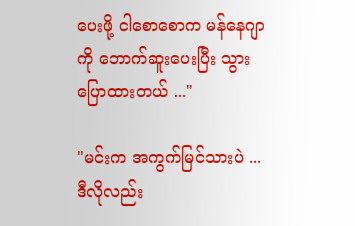ပေးဖို့ ငါစောစောက မန်နေဂျာကို ဘောက်ဆူးပေးပြီး သွားပြောထားတယ် ..."

"မင်းက အကွက်မြင်သားပဲ ...ဒီလိုလည်း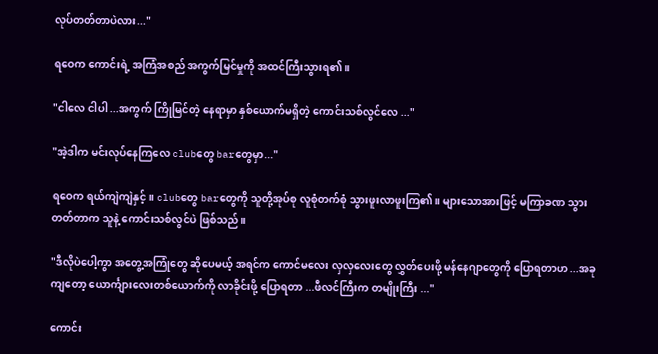လုပ်တတ်တာပဲလား..."

ရဝေက ကောင်းရဲ့ အကြံအစည် အကွက်မြင်မှုကို အထင်ကြီးသွားရ၏။

"ငါလေ ငါပါ ...အကွက် ကြိုမြင်တဲ့ နေရာမှာ နှစ်ယောက်မရှိတဲ့ ကောင်းသစ်လွင်လေ ..."

"အဲ့ဒါက မင်းလုပ်နေကြလေ clubတွေ barတွေမှာ..."

ရဝေက ရယ်ကျဲကျဲနှင့်။ clubတွေ barတွေကို သူတို့အုပ်စု လူစုံတက်စုံ သွားဖူးလာဖူးကြ၏။ များသောအားဖြင့် မကြာခဏ သွားတတ်တာက သူနဲ့ ကောင်းသစ်လွင်ပဲ ဖြစ်သည်။

"ဒီလိုပဲပေါ့ကွာ အတွေ့အကြုံတွေ ဆိုပေမယ့် အရင်က ကောင်မလေး လှလှလေးတွေ လွှတ်ပေးဖို့ မန်နေဂျာတွေကို ပြောရတာဟ ...အခုကျတော့ ယောင်္ကျားလေးတစ်ယောက်ကို လာခိုင်းဖို့ ပြောရတာ ...ဖီလင်ကြီးက တမျိုးကြီး ..."

ကောင်း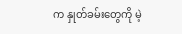က နှုတ်ခမ်းတွေကို မဲ့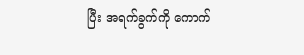ပြီး အရက်ခွက်ကို ကောက်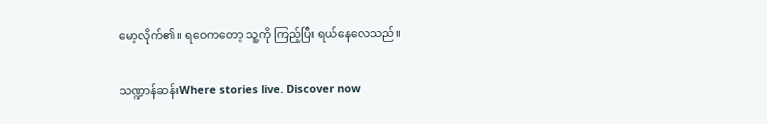မော့လိုက်၏။ ရဝေကတော့ သူ့ကို ကြည့်ပြီး ရယ်နေလေသည်။

သဏ္ဍာန်ဆန်းWhere stories live. Discover now